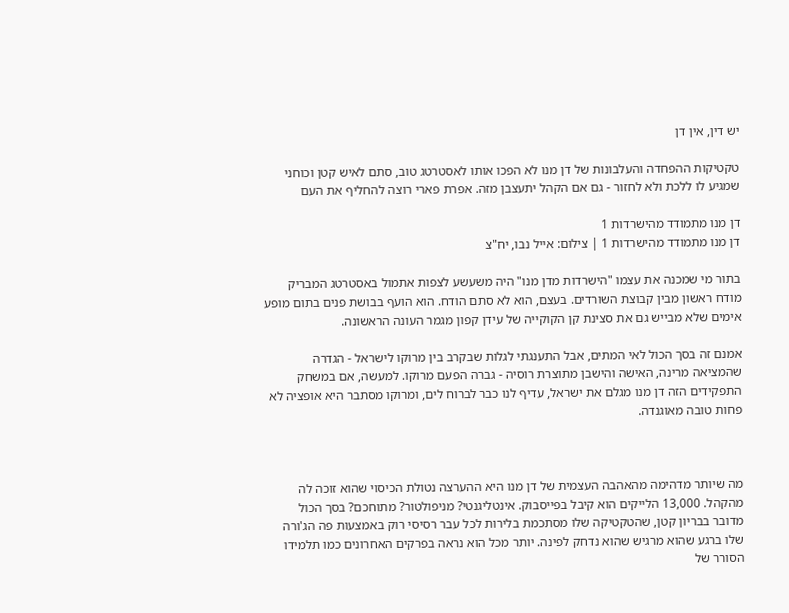יש דין, אין דן

טקטיקות ההפחדה והעלבונות של דן מנו לא הפכו אותו לאסטרטג טוב, סתם לאיש קטן וכוחני שמגיע לו ללכת ולא לחזור - גם אם הקהל יתעצבן מזה. אפרת פארי רוצה להחליף את העם

דן מנו מתמודד מהישרדות 1
דן מנו מתמודד מהישרדות 1 | צילום: אייל נבו, יח"צ

בתור מי שמכנה את עצמו "הישרדות מדן מנו" היה משעשע לצפות אתמול באסטרטג המבריק מודח ראשון מבין קבוצת השורדים. בעצם, הוא לא סתם הודח. הוא הועף בבושת פנים בתום מופע אימים שלא מבייש גם את סצינת קן הקוקייה של עידן קפון מגמר העונה הראשונה.

אמנם זה בסך הכול לאי המתים, אבל התענגתי לגלות שבקרב בין מרוקו לישראל - הגדרה שהמציאה מרינה, האישה והישבן מתוצרת רוסיה - גברה הפעם מרוקו. למעשה, אם במשחק התפקידים הזה דן מנו מגלם את ישראל, עדיף לנו כבר לברוח לים, ומרוקו מסתבר היא אופציה לא פחות טובה מאוגנדה.



מה שיותר מדהימה מהאהבה העצמית של דן מנו היא ההערצה נטולת הכיסוי שהוא זוכה לה מהקהל. 13,000 הלייקים הוא קיבל בפייסבוק. אינטליגנטי? מניפולטור? מתוחכם? בסך הכול מדובר בבריון קטן, שהטקטיקה שלו מסתכמת בלירות לכל עבר רסיסי רוק באמצעות פה הג'ורה שלו ברגע שהוא מרגיש שהוא נדחק לפינה. יותר מכל הוא נראה בפרקים האחרונים כמו תלמידו הסורר של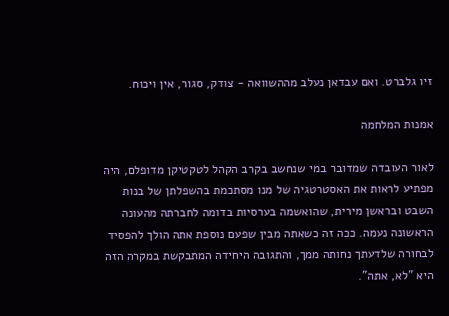זיו גלברט. ואם עבדאן נעלב מההשוואה - צודק, סגור, אין ויכוח.

אמנות המלחמה

לאור העובדה שמדובר במי שנחשב בקרב הקהל לטקטיקן מדופלם, היה מפתיע לראות את האסטרטגיה של מנו מסתכמת בהשפלתן של בנות השבט ובראשן מירית, שהואשמה בערסיות בדומה לחברתה מהעונה הראשונה נעמה. ככה זה כשאתה מבין שפעם נוספת אתה הולך להפסיד לבחורה שלדעתך נחותה ממך, והתגובה היחידה המתבקשת במקרה הזה היא "לא, אתה".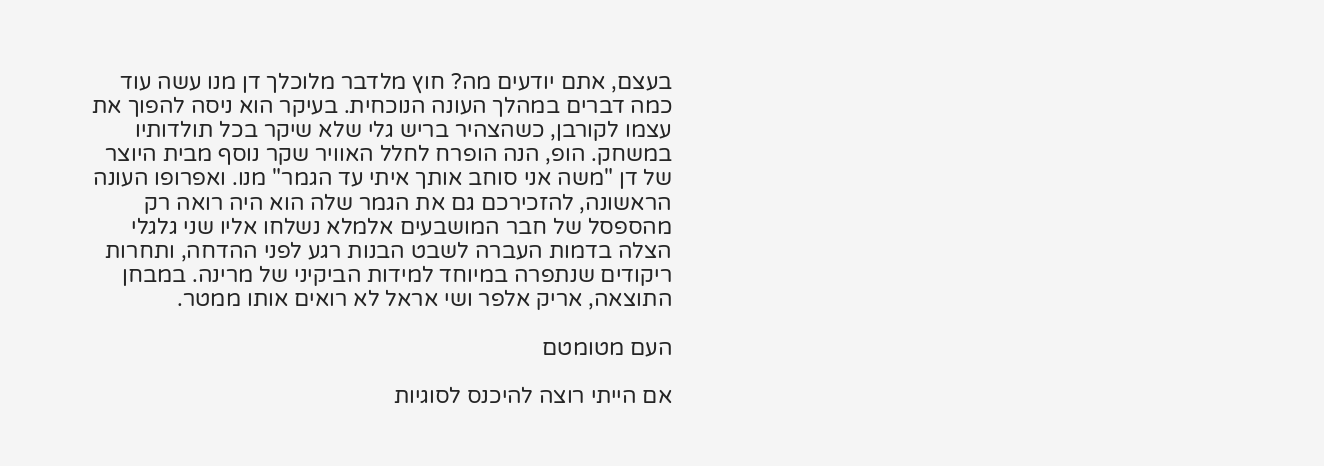בעצם, אתם יודעים מה? חוץ מלדבר מלוכלך דן מנו עשה עוד כמה דברים במהלך העונה הנוכחית. בעיקר הוא ניסה להפוך את עצמו לקורבן, כשהצהיר בריש גלי שלא שיקר בכל תולדותיו במשחק. הופ, הנה הופרח לחלל האוויר שקר נוסף מבית היוצר של דן "משה אני סוחב אותך איתי עד הגמר" מנו. ואפרופו העונה הראשונה, להזכירכם גם את הגמר שלה הוא היה רואה רק מהספסל של חבר המושבעים אלמלא נשלחו אליו שני גלגלי הצלה בדמות העברה לשבט הבנות רגע לפני ההדחה, ותחרות ריקודים שנתפרה במיוחד למידות הביקיני של מרינה. במבחן התוצאה, אריק אלפר ושי אראל לא רואים אותו ממטר.

העם מטומטם

אם הייתי רוצה להיכנס לסוגיות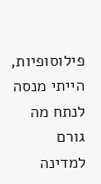פילוסופיות, הייתי מנסה לנתח מה גורם למדינה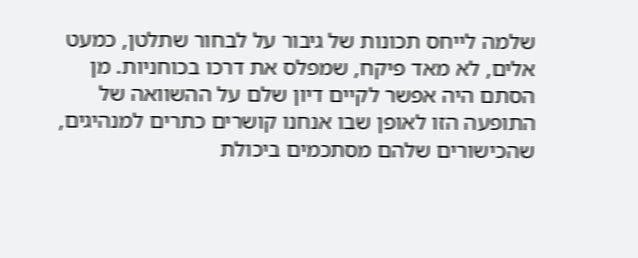שלמה לייחס תכונות של גיבור על לבחור שתלטן, כמעט אלים, לא מאד פיקח, שמפלס את דרכו בכוחניות. מן הסתם היה אפשר לקיים דיון שלם על ההשוואה של התופעה הזו לאופן שבו אנחנו קושרים כתרים למנהיגים, שהכישורים שלהם מסתכמים ביכולת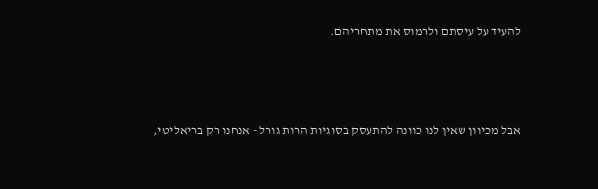להעיד על עיסתם ולרמוס את מתחריהם.



אבל מכיוון שאין לנו כוונה להתעסק בסוגיות הרות גורל - אנחנו רק בריאליטי,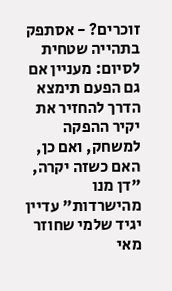זוכרים? - אסתפק בתהייה שטחית לסיום: מעניין אם גם הפעם תימצא הדרך להחזיר את יקיר ההפקה למשחק, ואם כן, האם כשזה יקרה, "דן מנו מהישרדות" עדיין יגיד שלמי שחוזר מאי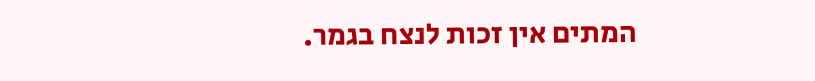המתים אין זכות לנצח בגמר.